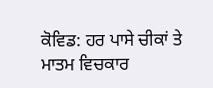ਕੋਵਿਡ: ਹਰ ਪਾਸੇ ਚੀਕਾਂ ਤੇ ਮਾਤਮ ਵਿਚਕਾਰ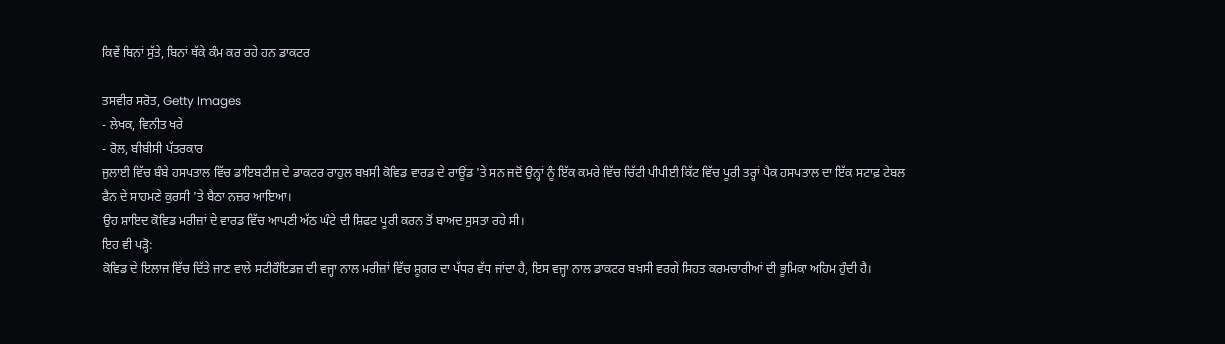ਕਿਵੇਂ ਬਿਨਾਂ ਸੁੱਤੇ, ਬਿਨਾਂ ਥੱਕੇ ਕੰਮ ਕਰ ਰਹੇ ਹਨ ਡਾਕਟਰ

ਤਸਵੀਰ ਸਰੋਤ, Getty Images
- ਲੇਖਕ, ਵਿਨੀਤ ਖਰੇ
- ਰੋਲ, ਬੀਬੀਸੀ ਪੱਤਰਕਾਰ
ਜੁਲਾਈ ਵਿੱਚ ਬੰਬੇ ਹਸਪਤਾਲ ਵਿੱਚ ਡਾਇਬਟੀਜ਼ ਦੇ ਡਾਕਟਰ ਰਾਹੁਲ ਬਖ਼ਸੀ ਕੋਵਿਡ ਵਾਰਡ ਦੇ ਰਾਊਂਡ 'ਤੇ ਸਨ ਜਦੋਂ ਉਨ੍ਹਾਂ ਨੂੰ ਇੱਕ ਕਮਰੇ ਵਿੱਚ ਚਿੱਟੀ ਪੀਪੀਈ ਕਿੱਟ ਵਿੱਚ ਪੂਰੀ ਤਰ੍ਹਾਂ ਪੈਕ ਹਸਪਤਾਲ ਦਾ ਇੱਕ ਸਟਾਫ਼ ਟੇਬਲ ਫੈਨ ਦੇ ਸਾਹਮਣੇ ਕੁਰਸੀ 'ਤੇ ਬੈਠਾ ਨਜ਼ਰ ਆਇਆ।
ਉਹ ਸ਼ਾਇਦ ਕੋਵਿਡ ਮਰੀਜ਼ਾਂ ਦੇ ਵਾਰਡ ਵਿੱਚ ਆਪਣੀ ਅੱਠ ਘੰਟੇ ਦੀ ਸ਼ਿਫਟ ਪੂਰੀ ਕਰਨ ਤੋਂ ਬਾਅਦ ਸੁਸਤਾ ਰਹੇ ਸੀ।
ਇਹ ਵੀ ਪੜ੍ਹੋ:
ਕੋਵਿਡ ਦੇ ਇਲਾਜ ਵਿੱਚ ਦਿੱਤੇ ਜਾਣ ਵਾਲੇ ਸਟੀਰੌਇਡਜ਼ ਦੀ ਵਜ੍ਹਾ ਨਾਲ ਮਰੀਜ਼ਾਂ ਵਿੱਚ ਸ਼ੂਗਰ ਦਾ ਪੱਧਰ ਵੱਧ ਜਾਂਦਾ ਹੈ, ਇਸ ਵਜ੍ਹਾ ਨਾਲ ਡਾਕਟਰ ਬਖ਼ਸੀ ਵਰਗੇ ਸਿਹਤ ਕਰਮਚਾਰੀਆਂ ਦੀ ਭੂਮਿਕਾ ਅਹਿਮ ਹੁੰਦੀ ਹੈ।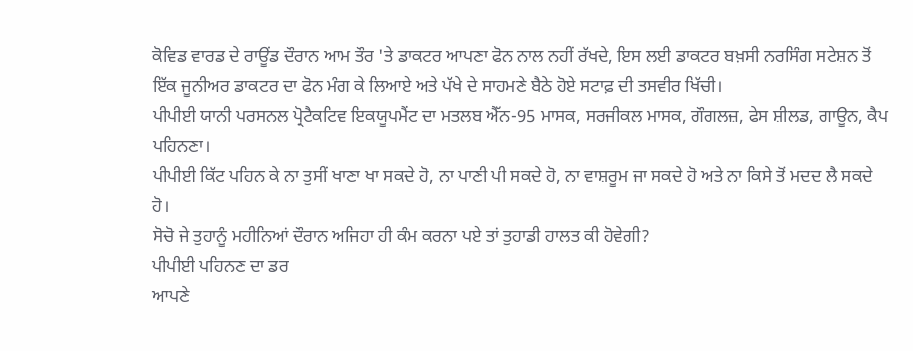ਕੋਵਿਡ ਵਾਰਡ ਦੇ ਰਾਊਂਡ ਦੌਰਾਨ ਆਮ ਤੌਰ 'ਤੇ ਡਾਕਟਰ ਆਪਣਾ ਫੋਨ ਨਾਲ ਨਹੀਂ ਰੱਖਦੇ, ਇਸ ਲਈ ਡਾਕਟਰ ਬਖ਼ਸੀ ਨਰਸਿੰਗ ਸਟੇਸ਼ਨ ਤੋਂ ਇੱਕ ਜੂਨੀਅਰ ਡਾਕਟਰ ਦਾ ਫੋਨ ਮੰਗ ਕੇ ਲਿਆਏ ਅਤੇ ਪੱਖੇ ਦੇ ਸਾਹਮਣੇ ਬੈਠੇ ਹੋਏ ਸਟਾਫ਼ ਦੀ ਤਸਵੀਰ ਖਿੱਚੀ।
ਪੀਪੀਈ ਯਾਨੀ ਪਰਸਨਲ ਪ੍ਰੋਟੈਕਟਿਵ ਇਕਯੂਪਮੈਂਟ ਦਾ ਮਤਲਬ ਐੱਨ-95 ਮਾਸਕ, ਸਰਜੀਕਲ ਮਾਸਕ, ਗੌਗਲਜ਼, ਫੇਸ ਸ਼ੀਲਡ, ਗਾਊਨ, ਕੈਪ ਪਹਿਨਣਾ।
ਪੀਪੀਈ ਕਿੱਟ ਪਹਿਨ ਕੇ ਨਾ ਤੁਸੀਂ ਖਾਣਾ ਖਾ ਸਕਦੇ ਹੋ, ਨਾ ਪਾਣੀ ਪੀ ਸਕਦੇ ਹੋ, ਨਾ ਵਾਸ਼ਰੂਮ ਜਾ ਸਕਦੇ ਹੋ ਅਤੇ ਨਾ ਕਿਸੇ ਤੋਂ ਮਦਦ ਲੈ ਸਕਦੇ ਹੋ।
ਸੋਚੋ ਜੇ ਤੁਹਾਨੂੰ ਮਹੀਨਿਆਂ ਦੌਰਾਨ ਅਜਿਹਾ ਹੀ ਕੰਮ ਕਰਨਾ ਪਏ ਤਾਂ ਤੁਹਾਡੀ ਹਾਲਤ ਕੀ ਹੋਵੇਗੀ?
ਪੀਪੀਈ ਪਹਿਨਣ ਦਾ ਡਰ
ਆਪਣੇ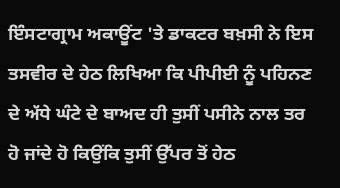ਇੰਸਟਾਗ੍ਰਾਮ ਅਕਾਊਂਟ 'ਤੇ ਡਾਕਟਰ ਬਖ਼ਸੀ ਨੇ ਇਸ ਤਸਵੀਰ ਦੇ ਹੇਠ ਲਿਖਿਆ ਕਿ ਪੀਪੀਈ ਨੂੰ ਪਹਿਨਣ ਦੇ ਅੱਧੇ ਘੰਟੇ ਦੇ ਬਾਅਦ ਹੀ ਤੁਸੀਂ ਪਸੀਨੇ ਨਾਲ ਤਰ ਹੋ ਜਾਂਦੇ ਹੋ ਕਿਉਂਕਿ ਤੁਸੀਂ ਉੱਪਰ ਤੋਂ ਹੇਠ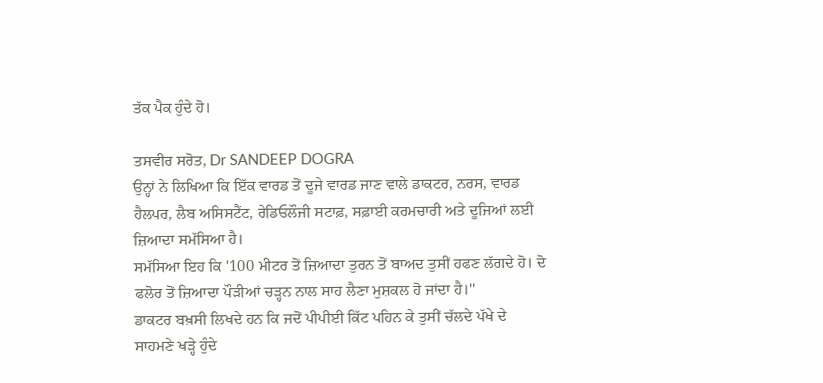ਤੱਕ ਪੈਕ ਹੁੰਦੇ ਹੋ।

ਤਸਵੀਰ ਸਰੋਤ, Dr SANDEEP DOGRA
ਉਨ੍ਹਾਂ ਨੇ ਲਿਖਿਆ ਕਿ ਇੱਕ ਵਾਰਡ ਤੋਂ ਦੂਜੇ ਵਾਰਡ ਜਾਣ ਵਾਲੇ ਡਾਕਟਰ, ਨਰਸ, ਵਾਰਡ ਹੈਲਪਰ, ਲੈਬ ਅਸਿਸਟੈਂਟ, ਰੇਡਿਓਲੌਜੀ ਸਟਾਫ਼, ਸਫ਼ਾਈ ਕਰਮਚਾਰੀ ਅਤੇ ਦੂਜਿਆਂ ਲਈ ਜ਼ਿਆਦਾ ਸਮੱਸਿਆ ਹੈ।
ਸਮੱਸਿਆ ਇਹ ਕਿ '100 ਮੀਟਰ ਤੋਂ ਜ਼ਿਆਦਾ ਤੁਰਨ ਤੋਂ ਬਾਅਦ ਤੁਸੀਂ ਹਫਣ ਲੱਗਦੇ ਹੋ। ਦੋ ਫਲੋਰ ਤੋਂ ਜ਼ਿਆਦਾ ਪੌੜੀਆਂ ਚੜ੍ਹਨ ਨਾਲ ਸਾਹ ਲੈਣਾ ਮੁਸ਼ਕਲ ਹੋ ਜਾਂਦਾ ਹੈ।''
ਡਾਕਟਰ ਬਖ਼ਸੀ ਲਿਖਦੇ ਹਨ ਕਿ ਜਦੋਂ ਪੀਪੀਈ ਕਿੱਟ ਪਹਿਨ ਕੇ ਤੁਸੀਂ ਚੱਲਦੇ ਪੱਖੇ ਦੇ ਸਾਹਮਣੇ ਖੜ੍ਹੇ ਹੁੰਦੇ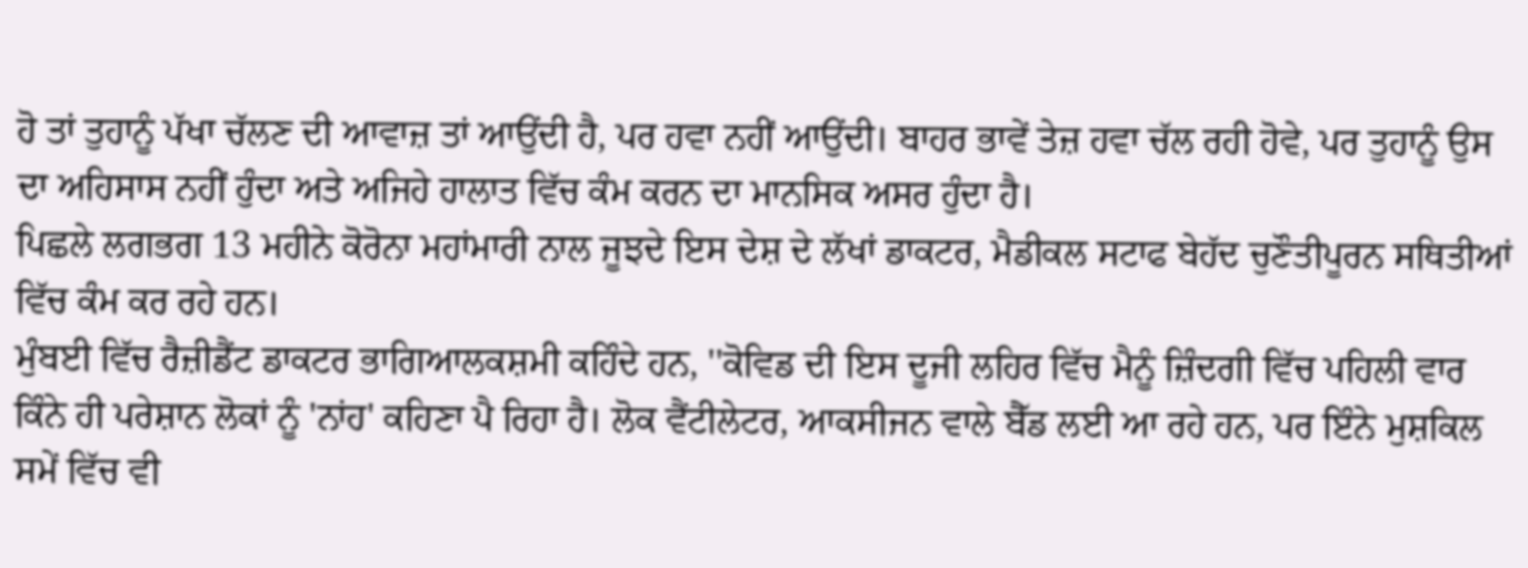ਹੋ ਤਾਂ ਤੁਹਾਨੂੰ ਪੱਖਾ ਚੱਲਣ ਦੀ ਆਵਾਜ਼ ਤਾਂ ਆਉਂਦੀ ਹੈ, ਪਰ ਹਵਾ ਨਹੀਂ ਆਉਂਦੀ। ਬਾਹਰ ਭਾਵੇਂ ਤੇਜ਼ ਹਵਾ ਚੱਲ ਰਹੀ ਹੋਵੇ, ਪਰ ਤੁਹਾਨੂੰ ਉਸ ਦਾ ਅਹਿਸਾਸ ਨਹੀਂ ਹੁੰਦਾ ਅਤੇ ਅਜਿਹੇ ਹਾਲਾਤ ਵਿੱਚ ਕੰਮ ਕਰਨ ਦਾ ਮਾਨਸਿਕ ਅਸਰ ਹੁੰਦਾ ਹੈ।
ਪਿਛਲੇ ਲਗਭਗ 13 ਮਹੀਨੇ ਕੋਰੋਨਾ ਮਹਾਂਮਾਰੀ ਨਾਲ ਜੂਝਦੇ ਇਸ ਦੇਸ਼ ਦੇ ਲੱਖਾਂ ਡਾਕਟਰ, ਮੈਡੀਕਲ ਸਟਾਫ ਬੇਹੱਦ ਚੁਣੌਤੀਪੂਰਨ ਸਥਿਤੀਆਂ ਵਿੱਚ ਕੰਮ ਕਰ ਰਹੇ ਹਨ।
ਮੁੰਬਈ ਵਿੱਚ ਰੈਜ਼ੀਡੈਂਟ ਡਾਕਟਰ ਭਾਗਿਆਲਕਸ਼ਮੀ ਕਹਿੰਦੇ ਹਨ, ''ਕੋਵਿਡ ਦੀ ਇਸ ਦੂਜੀ ਲਹਿਰ ਵਿੱਚ ਮੈਨੂੰ ਜ਼ਿੰਦਗੀ ਵਿੱਚ ਪਹਿਲੀ ਵਾਰ ਕਿੰਨੇ ਹੀ ਪਰੇਸ਼ਾਨ ਲੋਕਾਂ ਨੂੰ 'ਨਾਂਹ' ਕਹਿਣਾ ਪੈ ਰਿਹਾ ਹੈ। ਲੋਕ ਵੈਂਟੀਲੇਟਰ, ਆਕਸੀਜਨ ਵਾਲੇ ਬੈੱਡ ਲਈ ਆ ਰਹੇ ਹਨ, ਪਰ ਇੰਨੇ ਮੁਸ਼ਕਿਲ ਸਮੇਂ ਵਿੱਚ ਵੀ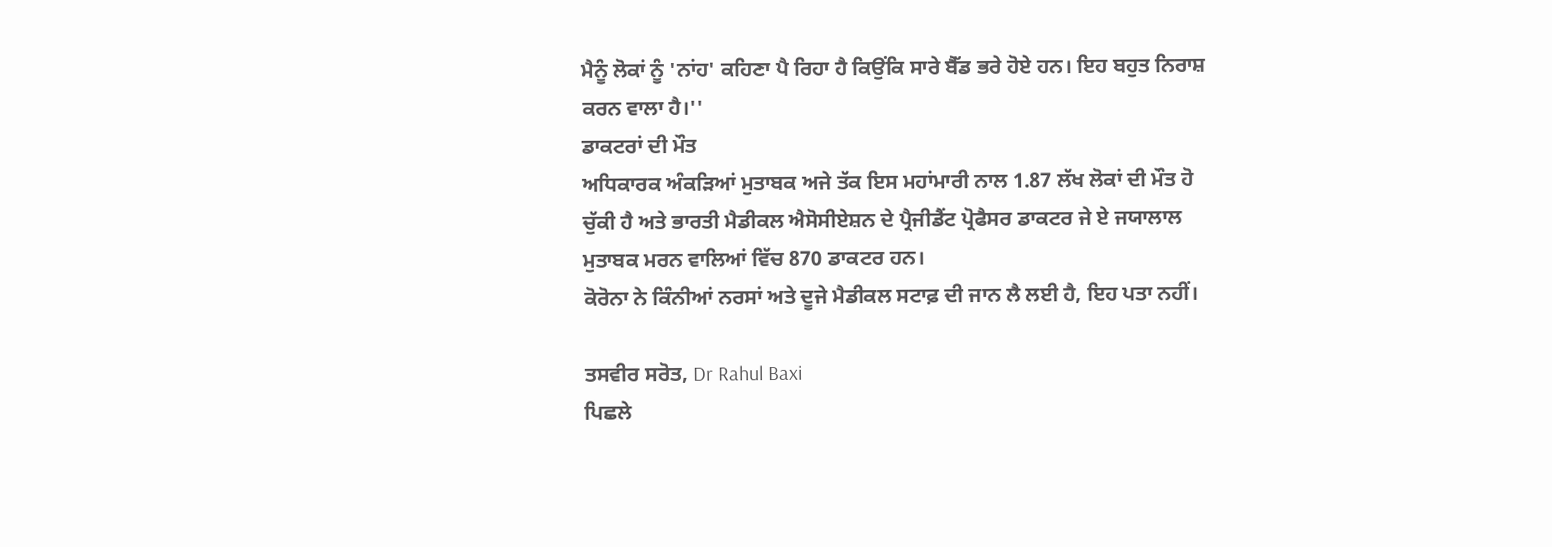ਮੈਨੂੰ ਲੋਕਾਂ ਨੂੰ 'ਨਾਂਹ' ਕਹਿਣਾ ਪੈ ਰਿਹਾ ਹੈ ਕਿਉਂਕਿ ਸਾਰੇ ਬੈੱਡ ਭਰੇ ਹੋਏ ਹਨ। ਇਹ ਬਹੁਤ ਨਿਰਾਸ਼ ਕਰਨ ਵਾਲਾ ਹੈ।''
ਡਾਕਟਰਾਂ ਦੀ ਮੌਤ
ਅਧਿਕਾਰਕ ਅੰਕੜਿਆਂ ਮੁਤਾਬਕ ਅਜੇ ਤੱਕ ਇਸ ਮਹਾਂਮਾਰੀ ਨਾਲ 1.87 ਲੱਖ ਲੋਕਾਂ ਦੀ ਮੌਤ ਹੋ ਚੁੱਕੀ ਹੈ ਅਤੇ ਭਾਰਤੀ ਮੈਡੀਕਲ ਐਸੋਸੀਏਸ਼ਨ ਦੇ ਪ੍ਰੈਜੀਡੈਂਟ ਪ੍ਰੋਫੈਸਰ ਡਾਕਟਰ ਜੇ ਏ ਜਯਾਲਾਲ ਮੁਤਾਬਕ ਮਰਨ ਵਾਲਿਆਂ ਵਿੱਚ 870 ਡਾਕਟਰ ਹਨ।
ਕੋਰੋਨਾ ਨੇ ਕਿੰਨੀਆਂ ਨਰਸਾਂ ਅਤੇ ਦੂਜੇ ਮੈਡੀਕਲ ਸਟਾਫ਼ ਦੀ ਜਾਨ ਲੈ ਲਈ ਹੈ, ਇਹ ਪਤਾ ਨਹੀਂ।

ਤਸਵੀਰ ਸਰੋਤ, Dr Rahul Baxi
ਪਿਛਲੇ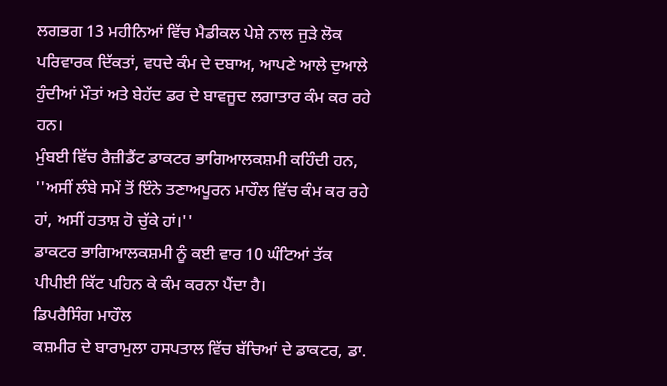ਲਗਭਗ 13 ਮਹੀਨਿਆਂ ਵਿੱਚ ਮੈਡੀਕਲ ਪੇਸ਼ੇ ਨਾਲ ਜੁੜੇ ਲੋਕ ਪਰਿਵਾਰਕ ਦਿੱਕਤਾਂ, ਵਧਦੇ ਕੰਮ ਦੇ ਦਬਾਅ, ਆਪਣੇ ਆਲੇ ਦੁਆਲੇ ਹੁੰਦੀਆਂ ਮੌਤਾਂ ਅਤੇ ਬੇਹੱਦ ਡਰ ਦੇ ਬਾਵਜੂਦ ਲਗਾਤਾਰ ਕੰਮ ਕਰ ਰਹੇ ਹਨ।
ਮੁੰਬਈ ਵਿੱਚ ਰੈਜ਼ੀਡੈਂਟ ਡਾਕਟਰ ਭਾਗਿਆਲਕਸ਼ਮੀ ਕਹਿੰਦੀ ਹਨ, ''ਅਸੀਂ ਲੰਬੇ ਸਮੇਂ ਤੋਂ ਇੰਨੇ ਤਣਾਅਪੂਰਨ ਮਾਹੌਲ ਵਿੱਚ ਕੰਮ ਕਰ ਰਹੇ ਹਾਂ, ਅਸੀਂ ਹਤਾਸ਼ ਹੋ ਚੁੱਕੇ ਹਾਂ।''
ਡਾਕਟਰ ਭਾਗਿਆਲਕਸ਼ਮੀ ਨੂੰ ਕਈ ਵਾਰ 10 ਘੰਟਿਆਂ ਤੱਕ ਪੀਪੀਈ ਕਿੱਟ ਪਹਿਨ ਕੇ ਕੰਮ ਕਰਨਾ ਪੈਂਦਾ ਹੈ।
ਡਿਪਰੈਸਿੰਗ ਮਾਹੌਲ
ਕਸ਼ਮੀਰ ਦੇ ਬਾਰਾਮੁਲਾ ਹਸਪਤਾਲ ਵਿੱਚ ਬੱਚਿਆਂ ਦੇ ਡਾਕਟਰ, ਡਾ.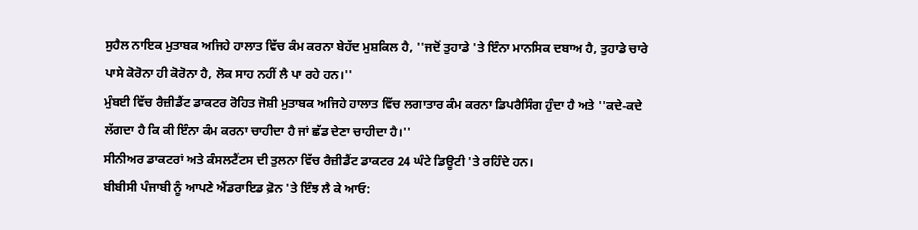ਸੁਹੈਲ ਨਾਇਕ ਮੁਤਾਬਕ ਅਜਿਹੇ ਹਾਲਾਤ ਵਿੱਚ ਕੰਮ ਕਰਨਾ ਬੇਹੱਦ ਮੁਸ਼ਕਿਲ ਹੈ, ''ਜਦੋਂ ਤੁਹਾਡੇ 'ਤੇ ਇੰਨਾ ਮਾਨਸਿਕ ਦਬਾਅ ਹੈ, ਤੁਹਾਡੇ ਚਾਰੇ ਪਾਸੇ ਕੋਰੋਨਾ ਹੀ ਕੋਰੋਨਾ ਹੈ, ਲੋਕ ਸਾਹ ਨਹੀਂ ਲੈ ਪਾ ਰਹੇ ਹਨ।''
ਮੁੰਬਈ ਵਿੱਚ ਰੈਜ਼ੀਡੈਂਟ ਡਾਕਟਰ ਰੋਹਿਤ ਜੋਸ਼ੀ ਮੁਤਾਬਕ ਅਜਿਹੇ ਹਾਲਾਤ ਵਿੱਚ ਲਗਾਤਾਰ ਕੰਮ ਕਰਨਾ ਡਿਪਰੈਸਿੰਗ ਹੁੰਦਾ ਹੈ ਅਤੇ ''ਕਦੇ-ਕਦੇ ਲੱਗਦਾ ਹੈ ਕਿ ਕੀ ਇੰਨਾ ਕੰਮ ਕਰਨਾ ਚਾਹੀਦਾ ਹੈ ਜਾਂ ਛੱਡ ਦੇਣਾ ਚਾਹੀਦਾ ਹੈ।''
ਸੀਨੀਅਰ ਡਾਕਟਰਾਂ ਅਤੇ ਕੰਸਲਟੈਂਟਸ ਦੀ ਤੁਲਨਾ ਵਿੱਚ ਰੈਜ਼ੀਡੈਂਟ ਡਾਕਟਰ 24 ਘੰਟੇ ਡਿਊਟੀ 'ਤੇ ਰਹਿੰਦੇ ਹਨ।
ਬੀਬੀਸੀ ਪੰਜਾਬੀ ਨੂੰ ਆਪਣੇ ਐਂਡਰਾਇਡ ਫ਼ੋਨ 'ਤੇ ਇੰਝ ਲੈ ਕੇ ਆਓ: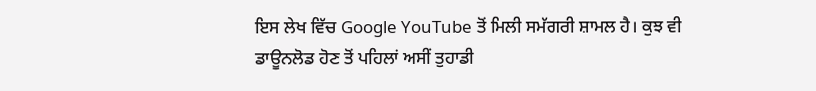ਇਸ ਲੇਖ ਵਿੱਚ Google YouTube ਤੋਂ ਮਿਲੀ ਸਮੱਗਰੀ ਸ਼ਾਮਲ ਹੈ। ਕੁਝ ਵੀ ਡਾਊਨਲੋਡ ਹੋਣ ਤੋਂ ਪਹਿਲਾਂ ਅਸੀਂ ਤੁਹਾਡੀ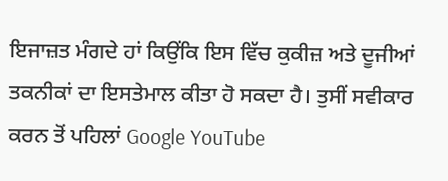ਇਜਾਜ਼ਤ ਮੰਗਦੇ ਹਾਂ ਕਿਉਂਕਿ ਇਸ ਵਿੱਚ ਕੁਕੀਜ਼ ਅਤੇ ਦੂਜੀਆਂ ਤਕਨੀਕਾਂ ਦਾ ਇਸਤੇਮਾਲ ਕੀਤਾ ਹੋ ਸਕਦਾ ਹੈ। ਤੁਸੀਂ ਸਵੀਕਾਰ ਕਰਨ ਤੋਂ ਪਹਿਲਾਂ Google YouTube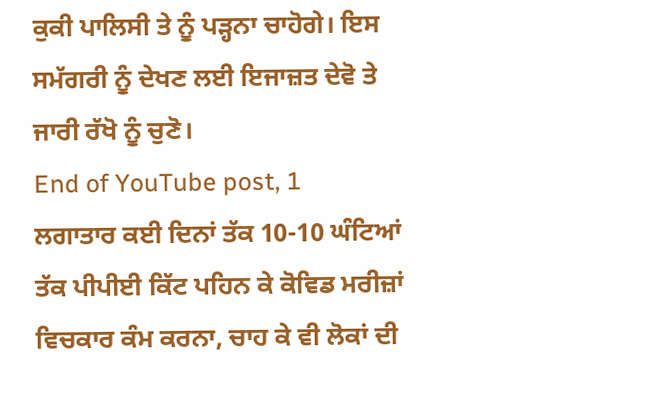ਕੁਕੀ ਪਾਲਿਸੀ ਤੇ ਨੂੰ ਪੜ੍ਹਨਾ ਚਾਹੋਗੇ। ਇਸ ਸਮੱਗਰੀ ਨੂੰ ਦੇਖਣ ਲਈ ਇਜਾਜ਼ਤ ਦੇਵੋ ਤੇ ਜਾਰੀ ਰੱਖੋ ਨੂੰ ਚੁਣੋ।
End of YouTube post, 1
ਲਗਾਤਾਰ ਕਈ ਦਿਨਾਂ ਤੱਕ 10-10 ਘੰਟਿਆਂ ਤੱਕ ਪੀਪੀਈ ਕਿੱਟ ਪਹਿਨ ਕੇ ਕੋਵਿਡ ਮਰੀਜ਼ਾਂ ਵਿਚਕਾਰ ਕੰਮ ਕਰਨਾ, ਚਾਹ ਕੇ ਵੀ ਲੋਕਾਂ ਦੀ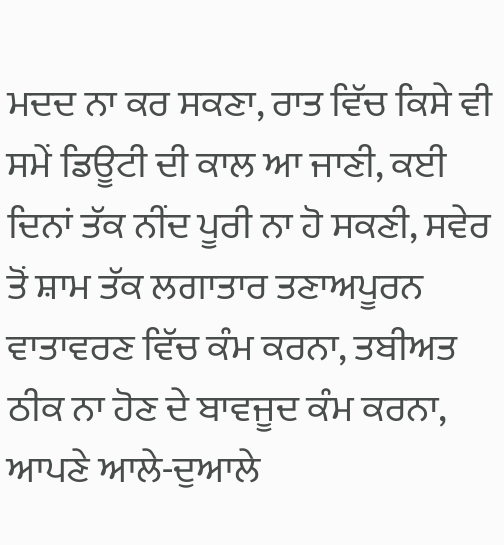ਮਦਦ ਨਾ ਕਰ ਸਕਣਾ, ਰਾਤ ਵਿੱਚ ਕਿਸੇ ਵੀ ਸਮੇਂ ਡਿਊਟੀ ਦੀ ਕਾਲ ਆ ਜਾਣੀ, ਕਈ ਦਿਨਾਂ ਤੱਕ ਨੀਂਦ ਪੂਰੀ ਨਾ ਹੋ ਸਕਣੀ, ਸਵੇਰ ਤੋਂ ਸ਼ਾਮ ਤੱਕ ਲਗਾਤਾਰ ਤਣਾਅਪੂਰਨ ਵਾਤਾਵਰਣ ਵਿੱਚ ਕੰਮ ਕਰਨਾ, ਤਬੀਅਤ ਠੀਕ ਨਾ ਹੋਣ ਦੇ ਬਾਵਜੂਦ ਕੰਮ ਕਰਨਾ, ਆਪਣੇ ਆਲੇ-ਦੁਆਲੇ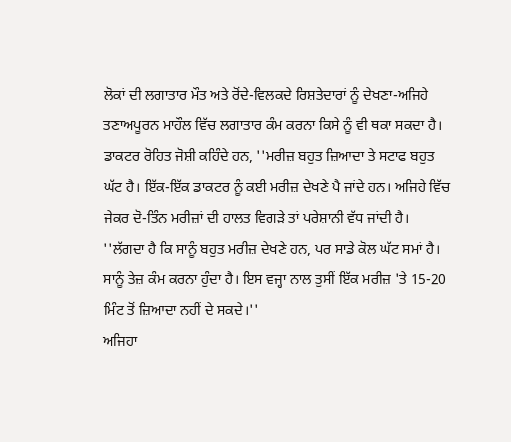ਲੋਕਾਂ ਦੀ ਲਗਾਤਾਰ ਮੌਤ ਅਤੇ ਰੋਂਦੇ-ਵਿਲਕਦੇ ਰਿਸ਼ਤੇਦਾਰਾਂ ਨੂੰ ਦੇਖਣਾ-ਅਜਿਹੇ ਤਣਾਅਪੂਰਨ ਮਾਹੌਲ ਵਿੱਚ ਲਗਾਤਾਰ ਕੰਮ ਕਰਨਾ ਕਿਸੇ ਨੂੰ ਵੀ ਥਕਾ ਸਕਦਾ ਹੈ।
ਡਾਕਟਰ ਰੋਹਿਤ ਜੋਸ਼ੀ ਕਹਿੰਦੇ ਹਨ, ''ਮਰੀਜ਼ ਬਹੁਤ ਜ਼ਿਆਦਾ ਤੇ ਸਟਾਫ ਬਹੁਤ ਘੱਟ ਹੈ। ਇੱਕ-ਇੱਕ ਡਾਕਟਰ ਨੂੰ ਕਈ ਮਰੀਜ਼ ਦੇਖਣੇ ਪੈ ਜਾਂਦੇ ਹਨ। ਅਜਿਹੇ ਵਿੱਚ ਜੇਕਰ ਦੋ-ਤਿੰਨ ਮਰੀਜ਼ਾਂ ਦੀ ਹਾਲਤ ਵਿਗੜੇ ਤਾਂ ਪਰੇਸ਼ਾਨੀ ਵੱਧ ਜਾਂਦੀ ਹੈ।
''ਲੱਗਦਾ ਹੈ ਕਿ ਸਾਨੂੰ ਬਹੁਤ ਮਰੀਜ਼ ਦੇਖਣੇ ਹਨ, ਪਰ ਸਾਡੇ ਕੋਲ ਘੱਟ ਸਮਾਂ ਹੈ। ਸਾਨੂੰ ਤੇਜ਼ ਕੰਮ ਕਰਨਾ ਹੁੰਦਾ ਹੈ। ਇਸ ਵਜ੍ਹਾ ਨਾਲ ਤੁਸੀਂ ਇੱਕ ਮਰੀਜ਼ 'ਤੇ 15-20 ਮਿੰਟ ਤੋਂ ਜ਼ਿਆਦਾ ਨਹੀਂ ਦੇ ਸਕਦੇ।''
ਅਜਿਹਾ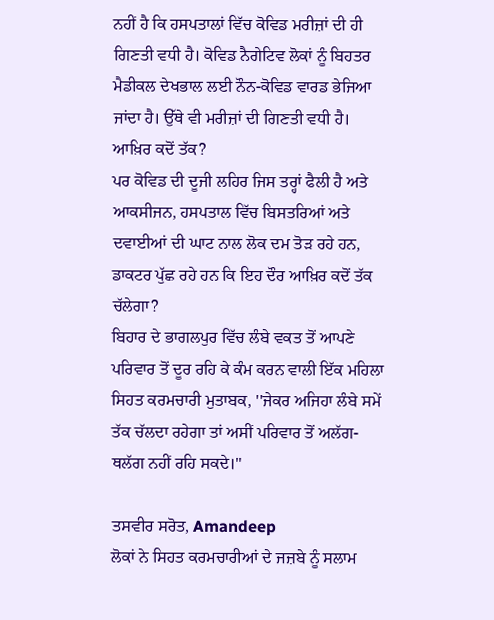ਨਹੀਂ ਹੈ ਕਿ ਹਸਪਤਾਲਾਂ ਵਿੱਚ ਕੋਵਿਡ ਮਰੀਜ਼ਾਂ ਦੀ ਹੀ ਗਿਣਤੀ ਵਧੀ ਹੈ। ਕੋਵਿਡ ਨੈਗੇਟਿਵ ਲੋਕਾਂ ਨੂੰ ਬਿਹਤਰ ਮੈਡੀਕਲ ਦੇਖਭਾਲ ਲਈ ਨੌਨ-ਕੋਵਿਡ ਵਾਰਡ ਭੇਜਿਆ ਜਾਂਦਾ ਹੈ। ਉੱਥੇ ਵੀ ਮਰੀਜ਼ਾਂ ਦੀ ਗਿਣਤੀ ਵਧੀ ਹੈ।
ਆਖ਼ਿਰ ਕਦੋਂ ਤੱਕ?
ਪਰ ਕੋਵਿਡ ਦੀ ਦੂਜੀ ਲਹਿਰ ਜਿਸ ਤਰ੍ਹਾਂ ਫੈਲੀ ਹੈ ਅਤੇ ਆਕਸੀਜਨ, ਹਸਪਤਾਲ ਵਿੱਚ ਬਿਸਤਰਿਆਂ ਅਤੇ ਦਵਾਈਆਂ ਦੀ ਘਾਟ ਨਾਲ ਲੋਕ ਦਮ ਤੋੜ ਰਹੇ ਹਨ, ਡਾਕਟਰ ਪੁੱਛ ਰਹੇ ਹਨ ਕਿ ਇਹ ਦੌਰ ਆਖ਼ਿਰ ਕਦੋਂ ਤੱਕ ਚੱਲੇਗਾ?
ਬਿਹਾਰ ਦੇ ਭਾਗਲਪੁਰ ਵਿੱਚ ਲੰਬੇ ਵਕਤ ਤੋਂ ਆਪਣੇ ਪਰਿਵਾਰ ਤੋਂ ਦੂਰ ਰਹਿ ਕੇ ਕੰਮ ਕਰਨ ਵਾਲੀ ਇੱਕ ਮਹਿਲਾ ਸਿਹਤ ਕਰਮਚਾਰੀ ਮੁਤਾਬਕ, ''ਜੇਕਰ ਅਜਿਹਾ ਲੰਬੇ ਸਮੇਂ ਤੱਕ ਚੱਲਦਾ ਰਹੇਗਾ ਤਾਂ ਅਸੀਂ ਪਰਿਵਾਰ ਤੋਂ ਅਲੱਗ-ਥਲੱਗ ਨਹੀਂ ਰਹਿ ਸਕਦੇ।''

ਤਸਵੀਰ ਸਰੋਤ, Amandeep
ਲੋਕਾਂ ਨੇ ਸਿਹਤ ਕਰਮਚਾਰੀਆਂ ਦੇ ਜਜ਼ਬੇ ਨੂੰ ਸਲਾਮ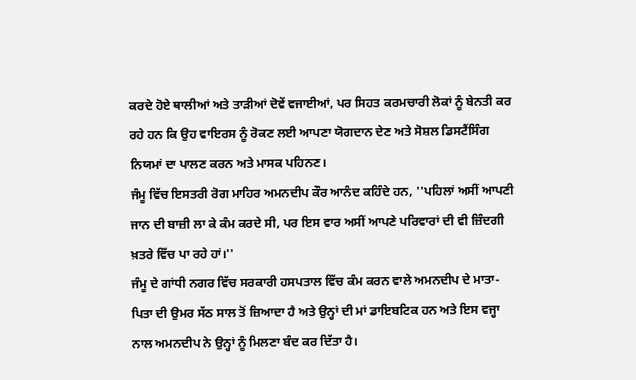ਕਰਦੇ ਹੋਏ ਥਾਲੀਆਂ ਅਤੇ ਤਾੜੀਆਂ ਦੋਵੇਂ ਵਜਾਈਆਂ, ਪਰ ਸਿਹਤ ਕਰਮਚਾਰੀ ਲੋਕਾਂ ਨੂੰ ਬੇਨਤੀ ਕਰ ਰਹੇ ਹਨ ਕਿ ਉਹ ਵਾਇਰਸ ਨੂੰ ਰੋਕਣ ਲਈ ਆਪਣਾ ਯੋਗਦਾਨ ਦੇਣ ਅਤੇ ਸੋਸ਼ਲ ਡਿਸਟੈਂਸਿੰਗ ਨਿਯਮਾਂ ਦਾ ਪਾਲਣ ਕਰਨ ਅਤੇ ਮਾਸਕ ਪਹਿਨਣ।
ਜੰਮੂ ਵਿੱਚ ਇਸਤਰੀ ਰੋਗ ਮਾਹਿਰ ਅਮਨਦੀਪ ਕੌਰ ਆਨੰਦ ਕਹਿੰਦੇ ਹਨ, ''ਪਹਿਲਾਂ ਅਸੀਂ ਆਪਣੀ ਜਾਨ ਦੀ ਬਾਜ਼ੀ ਲਾ ਕੇ ਕੰਮ ਕਰਦੇ ਸੀ, ਪਰ ਇਸ ਵਾਰ ਅਸੀਂ ਆਪਣੇ ਪਰਿਵਾਰਾਂ ਦੀ ਵੀ ਜ਼ਿੰਦਗੀ ਖ਼ਤਰੇ ਵਿੱਚ ਪਾ ਰਹੇ ਹਾਂ।''
ਜੰਮੂ ਦੇ ਗਾਂਧੀ ਨਗਰ ਵਿੱਚ ਸਰਕਾਰੀ ਹਸਪਤਾਲ ਵਿੱਚ ਕੰਮ ਕਰਨ ਵਾਲੇ ਅਮਨਦੀਪ ਦੇ ਮਾਤਾ-ਪਿਤਾ ਦੀ ਉਮਰ ਸੱਠ ਸਾਲ ਤੋਂ ਜ਼ਿਆਦਾ ਹੈ ਅਤੇ ਉਨ੍ਹਾਂ ਦੀ ਮਾਂ ਡਾਇਬਟਿਕ ਹਨ ਅਤੇ ਇਸ ਵਜ੍ਹਾ ਨਾਲ ਅਮਨਦੀਪ ਨੇ ਉਨ੍ਹਾਂ ਨੂੰ ਮਿਲਣਾ ਬੰਦ ਕਰ ਦਿੱਤਾ ਹੈ।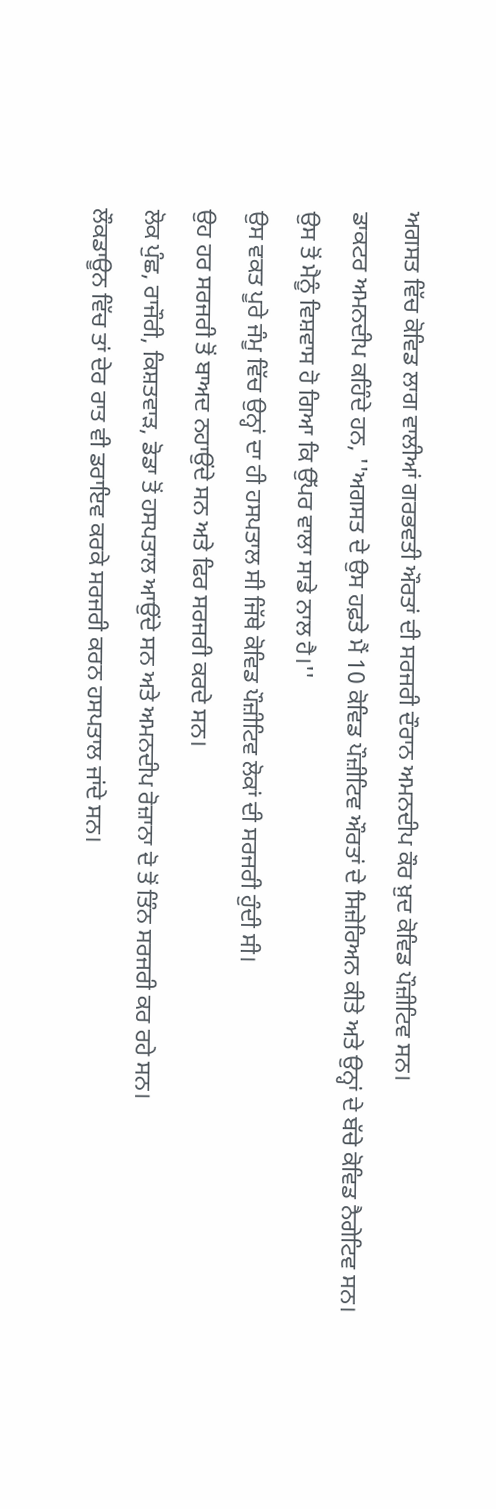ਅਗਸਤ ਵਿੱਚ ਕੋਵਿਡ ਲਾਗ ਵਾਲੀਆਂ ਗਰਭਵਤੀ ਔਰਤਾਂ ਦੀ ਸਰਜਰੀ ਦੌਰਾਨ ਅਮਨਦੀਪ ਕੌਰ ਖ਼ੁਦ ਕੋਵਿਡ ਪੌਜ਼ੀਟਿਵ ਸਨ।
ਡਾਕਟਰ ਅਮਨਦੀਪ ਕਹਿੰਦੇ ਹਨ, ''ਅਗਸਤ ਦੇ ਉਸ ਹਫ਼ਤੇ ਮੈਂ 10 ਕੋਵਿਡ ਪੌਜ਼ੀਟਿਵ ਔਰਤਾਂ ਦੇ ਸਿਜ਼ੇਰਿਅਨ ਕੀਤੇ ਅਤੇ ਉਨ੍ਹਾਂ ਦੇ ਬੱਚੇ ਕੋਵਿਡ ਨੈਗੇਟਿਵ ਸਨ। ਉਸ ਤੋਂ ਮੈਨੂੰ ਵਿਸ਼ਵਾਸ ਹੋ ਗਿਆ ਕਿ ਉੱਪਰ ਵਾਲਾ ਸਾਡੇ ਨਾਲ ਹੈ।''
ਉਸ ਵਕਤ ਪੂਰੇ ਜੰਮੂ ਵਿੱਚ ਉਨ੍ਹਾਂ ਦਾ ਹੀ ਹਸਪਤਾਲ ਸੀ ਜਿੱਥੇ ਕੋਵਿਡ ਪੌਜ਼ੀਟਿਵ ਲੋਕਾਂ ਦੀ ਸਰਜਰੀ ਹੁੰਦੀ ਸੀ।
ਉਹ ਹਰ ਸਰਜਰੀ ਤੋਂ ਬਾਅਦ ਨਹਾਉਂਦੇ ਸਨ ਅਤੇ ਫਿਰ ਸਰਜਰੀ ਕਰਦੇ ਸਨ।
ਲੋਕ ਪੁੰਛ, ਰਾਜੌਰੀ, ਕਿਸ਼ਤਵਾੜ, ਡੋਡਾ ਤੋਂ ਹਸਪਤਾਲ ਆਉਂਦੇ ਸਨ ਅਤੇ ਅਮਨਦੀਪ ਰੋਜ਼ਾਨਾ ਦੋ ਤੋਂ ਤਿੰਨ ਸਰਜਰੀ ਕਰ ਰਹੇ ਸਨ।
ਲੌਕਡਾਊਨ ਵਿੱਚ ਤਾਂ ਦੇਰ ਰਾਤ ਵੀ ਡਰਾਇਵ ਕਰਕੇ ਸਰਜਰੀ ਕਰਨ ਹਸਪਤਾਲ ਜਾਂਦੇ ਸਨ।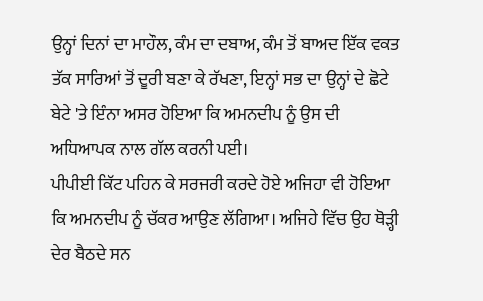ਉਨ੍ਹਾਂ ਦਿਨਾਂ ਦਾ ਮਾਹੌਲ, ਕੰਮ ਦਾ ਦਬਾਅ, ਕੰਮ ਤੋਂ ਬਾਅਦ ਇੱਕ ਵਕਤ ਤੱਕ ਸਾਰਿਆਂ ਤੋਂ ਦੂਰੀ ਬਣਾ ਕੇ ਰੱਖਣਾ, ਇਨ੍ਹਾਂ ਸਭ ਦਾ ਉਨ੍ਹਾਂ ਦੇ ਛੋਟੇ ਬੇਟੇ 'ਤੇ ਇੰਨਾ ਅਸਰ ਹੋਇਆ ਕਿ ਅਮਨਦੀਪ ਨੂੰ ਉਸ ਦੀ ਅਧਿਆਪਕ ਨਾਲ ਗੱਲ ਕਰਨੀ ਪਈ।
ਪੀਪੀਈ ਕਿੱਟ ਪਹਿਨ ਕੇ ਸਰਜਰੀ ਕਰਦੇ ਹੋਏ ਅਜਿਹਾ ਵੀ ਹੋਇਆ ਕਿ ਅਮਨਦੀਪ ਨੂੰ ਚੱਕਰ ਆਉਣ ਲੱਗਿਆ। ਅਜਿਹੇ ਵਿੱਚ ਉਹ ਥੋੜ੍ਹੀ ਦੇਰ ਬੈਠਦੇ ਸਨ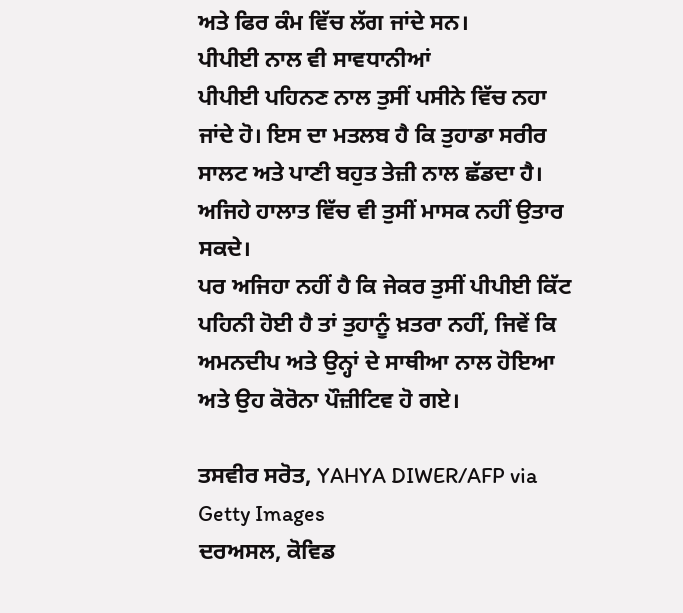ਅਤੇ ਫਿਰ ਕੰਮ ਵਿੱਚ ਲੱਗ ਜਾਂਦੇ ਸਨ।
ਪੀਪੀਈ ਨਾਲ ਵੀ ਸਾਵਧਾਨੀਆਂ
ਪੀਪੀਈ ਪਹਿਨਣ ਨਾਲ ਤੁਸੀਂ ਪਸੀਨੇ ਵਿੱਚ ਨਹਾ ਜਾਂਦੇ ਹੋ। ਇਸ ਦਾ ਮਤਲਬ ਹੈ ਕਿ ਤੁਹਾਡਾ ਸਰੀਰ ਸਾਲਟ ਅਤੇ ਪਾਣੀ ਬਹੁਤ ਤੇਜ਼ੀ ਨਾਲ ਛੱਡਦਾ ਹੈ। ਅਜਿਹੇ ਹਾਲਾਤ ਵਿੱਚ ਵੀ ਤੁਸੀਂ ਮਾਸਕ ਨਹੀਂ ਉਤਾਰ ਸਕਦੇ।
ਪਰ ਅਜਿਹਾ ਨਹੀਂ ਹੈ ਕਿ ਜੇਕਰ ਤੁਸੀਂ ਪੀਪੀਈ ਕਿੱਟ ਪਹਿਨੀ ਹੋਈ ਹੈ ਤਾਂ ਤੁਹਾਨੂੰ ਖ਼ਤਰਾ ਨਹੀਂ, ਜਿਵੇਂ ਕਿ ਅਮਨਦੀਪ ਅਤੇ ਉਨ੍ਹਾਂ ਦੇ ਸਾਥੀਆ ਨਾਲ ਹੋਇਆ ਅਤੇ ਉਹ ਕੋਰੋਨਾ ਪੌਜ਼ੀਟਿਵ ਹੋ ਗਏ।

ਤਸਵੀਰ ਸਰੋਤ, YAHYA DIWER/AFP via Getty Images
ਦਰਅਸਲ, ਕੋਵਿਡ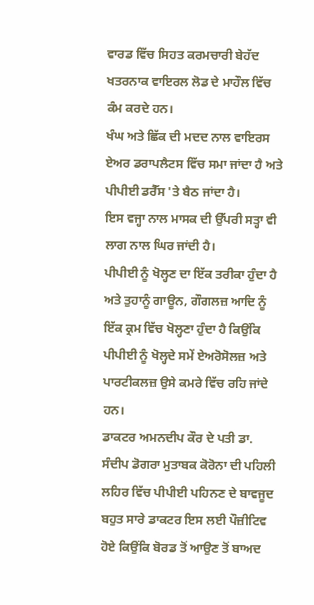ਵਾਰਡ ਵਿੱਚ ਸਿਹਤ ਕਰਮਚਾਰੀ ਬੇਹੱਦ ਖਤਰਨਾਕ ਵਾਇਰਲ ਲੋਡ ਦੇ ਮਾਹੌਲ ਵਿੱਚ ਕੰਮ ਕਰਦੇ ਹਨ।
ਖੰਘ ਅਤੇ ਛਿੱਕ ਦੀ ਮਦਦ ਨਾਲ ਵਾਇਰਸ ਏਅਰ ਡਰਾਪਲੈਟਸ ਵਿੱਚ ਸਮਾ ਜਾਂਦਾ ਹੈ ਅਤੇ ਪੀਪੀਈ ਡਰੈੱਸ 'ਤੇ ਬੈਠ ਜਾਂਦਾ ਹੈ।
ਇਸ ਵਜ੍ਹਾ ਨਾਲ ਮਾਸਕ ਦੀ ਉੱਪਰੀ ਸਤ੍ਹਾ ਵੀ ਲਾਗ ਨਾਲ ਘਿਰ ਜਾਂਦੀ ਹੈ।
ਪੀਪੀਈ ਨੂੰ ਖੋਲ੍ਹਣ ਦਾ ਇੱਕ ਤਰੀਕਾ ਹੁੰਦਾ ਹੈ ਅਤੇ ਤੁਹਾਨੂੰ ਗਾਊਨ, ਗੌਗਲਜ਼ ਆਦਿ ਨੂੰ ਇੱਕ ਕ੍ਰਮ ਵਿੱਚ ਖੋਲ੍ਹਣਾ ਹੁੰਦਾ ਹੈ ਕਿਉਂਕਿ ਪੀਪੀਈ ਨੂੰ ਖੋਲ੍ਹਦੇ ਸਮੇਂ ਏਅਰੋਸੋਲਜ਼ ਅਤੇ ਪਾਰਟੀਕਲਜ਼ ਉਸੇ ਕਮਰੇ ਵਿੱਚ ਰਹਿ ਜਾਂਦੇ ਹਨ।
ਡਾਕਟਰ ਅਮਨਦੀਪ ਕੌਰ ਦੇ ਪਤੀ ਡਾ. ਸੰਦੀਪ ਡੋਗਰਾ ਮੁਤਾਬਕ ਕੋਰੋਨਾ ਦੀ ਪਹਿਲੀ ਲਹਿਰ ਵਿੱਚ ਪੀਪੀਈ ਪਹਿਨਣ ਦੇ ਬਾਵਜੂਦ ਬਹੁਤ ਸਾਰੇ ਡਾਕਟਰ ਇਸ ਲਈ ਪੌਜ਼ੀਟਿਵ ਹੋਏ ਕਿਉਂਕਿ ਬੋਰਡ ਤੋਂ ਆਉਣ ਤੋਂ ਬਾਅਦ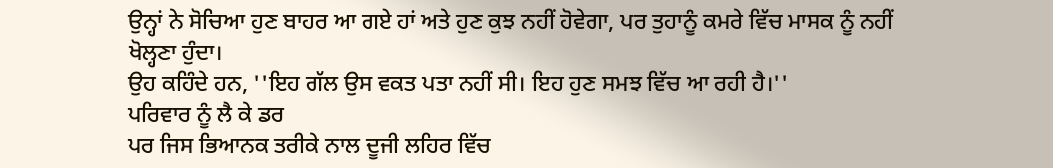ਉਨ੍ਹਾਂ ਨੇ ਸੋਚਿਆ ਹੁਣ ਬਾਹਰ ਆ ਗਏ ਹਾਂ ਅਤੇ ਹੁਣ ਕੁਝ ਨਹੀਂ ਹੋਵੇਗਾ, ਪਰ ਤੁਹਾਨੂੰ ਕਮਰੇ ਵਿੱਚ ਮਾਸਕ ਨੂੰ ਨਹੀਂ ਖੋਲ੍ਹਣਾ ਹੁੰਦਾ।
ਉਹ ਕਹਿੰਦੇ ਹਨ, ''ਇਹ ਗੱਲ ਉਸ ਵਕਤ ਪਤਾ ਨਹੀਂ ਸੀ। ਇਹ ਹੁਣ ਸਮਝ ਵਿੱਚ ਆ ਰਹੀ ਹੈ।''
ਪਰਿਵਾਰ ਨੂੰ ਲੈ ਕੇ ਡਰ
ਪਰ ਜਿਸ ਭਿਆਨਕ ਤਰੀਕੇ ਨਾਲ ਦੂਜੀ ਲਹਿਰ ਵਿੱਚ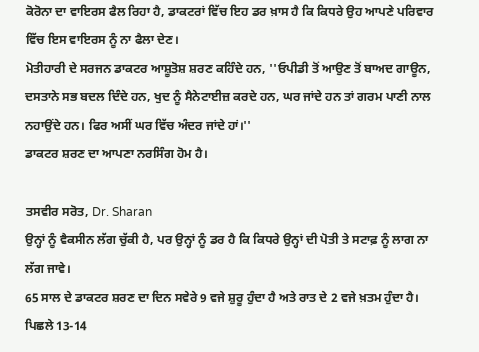ਕੋਰੋਨਾ ਦਾ ਵਾਇਰਸ ਫੈਲ ਰਿਹਾ ਹੈ, ਡਾਕਟਰਾਂ ਵਿੱਚ ਇਹ ਡਰ ਖ਼ਾਸ ਹੈ ਕਿ ਕਿਧਰੇ ਉਹ ਆਪਣੇ ਪਰਿਵਾਰ ਵਿੱਚ ਇਸ ਵਾਇਰਸ ਨੂੰ ਨਾ ਫੈਲਾ ਦੇਣ।
ਮੋਤੀਹਾਰੀ ਦੇ ਸਰਜਨ ਡਾਕਟਰ ਆਸ਼ੂਤੋਸ਼ ਸ਼ਰਣ ਕਹਿੰਦੇ ਹਨ, ''ਓਪੀਡੀ ਤੋਂ ਆਉਣ ਤੋਂ ਬਾਅਦ ਗਾਊਨ, ਦਸਤਾਨੇ ਸਭ ਬਦਲ ਦਿੰਦੇ ਹਨ, ਖੁਦ ਨੂੰ ਸੈਨੇਟਾਈਜ਼ ਕਰਦੇ ਹਨ, ਘਰ ਜਾਂਦੇ ਹਨ ਤਾਂ ਗਰਮ ਪਾਣੀ ਨਾਲ ਨਹਾਉਂਦੇ ਹਨ। ਫਿਰ ਅਸੀਂ ਘਰ ਵਿੱਚ ਅੰਦਰ ਜਾਂਦੇ ਹਾਂ।''
ਡਾਕਟਰ ਸ਼ਰਣ ਦਾ ਆਪਣਾ ਨਰਸਿੰਗ ਹੋਮ ਹੈ।

ਤਸਵੀਰ ਸਰੋਤ, Dr. Sharan
ਉਨ੍ਹਾਂ ਨੂੰ ਵੈਕਸੀਨ ਲੱਗ ਚੁੱਕੀ ਹੈ, ਪਰ ਉਨ੍ਹਾਂ ਨੂੰ ਡਰ ਹੈ ਕਿ ਕਿਧਰੇ ਉਨ੍ਹਾਂ ਦੀ ਪੋਤੀ ਤੇ ਸਟਾਫ਼ ਨੂੰ ਲਾਗ ਨਾ ਲੱਗ ਜਾਵੇ।
65 ਸਾਲ ਦੇ ਡਾਕਟਰ ਸ਼ਰਣ ਦਾ ਦਿਨ ਸਵੇਰੇ 9 ਵਜੇ ਸ਼ੁਰੂ ਹੁੰਦਾ ਹੈ ਅਤੇ ਰਾਤ ਦੇ 2 ਵਜੇ ਖ਼ਤਮ ਹੁੰਦਾ ਹੈ।
ਪਿਛਲੇ 13-14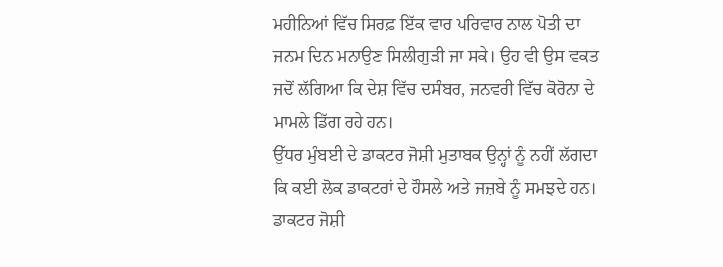ਮਹੀਨਿਆਂ ਵਿੱਚ ਸਿਰਫ਼ ਇੱਕ ਵਾਰ ਪਰਿਵਾਰ ਨਾਲ ਪੋਤੀ ਦਾ ਜਨਮ ਦਿਨ ਮਨਾਉਣ ਸਿਲੀਗੁੜੀ ਜਾ ਸਕੇ। ਉਹ ਵੀ ਉਸ ਵਕਤ ਜਦੋਂ ਲੱਗਿਆ ਕਿ ਦੇਸ਼ ਵਿੱਚ ਦਸੰਬਰ, ਜਨਵਰੀ ਵਿੱਚ ਕੋਰੋਨਾ ਦੇ ਮਾਮਲੇ ਡਿੱਗ ਰਹੇ ਹਨ।
ਉੱਧਰ ਮੁੰਬਈ ਦੇ ਡਾਕਟਰ ਜੋਸ਼ੀ ਮੁਤਾਬਕ ਉਨ੍ਹਾਂ ਨੂੰ ਨਹੀਂ ਲੱਗਦਾ ਕਿ ਕਈ ਲੋਕ ਡਾਕਟਰਾਂ ਦੇ ਹੌਸਲੇ ਅਤੇ ਜਜ਼ਬੇ ਨੂੰ ਸਮਝਦੇ ਹਨ।
ਡਾਕਟਰ ਜੋਸ਼ੀ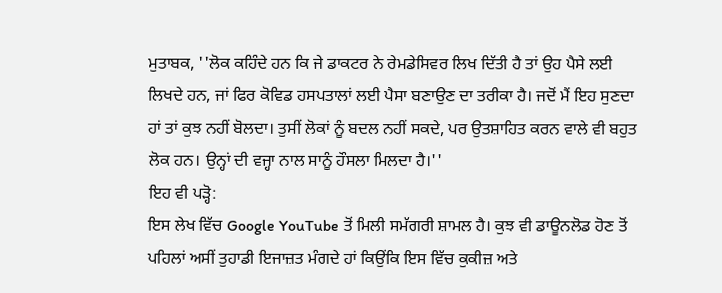ਮੁਤਾਬਕ, ''ਲੋਕ ਕਹਿੰਦੇ ਹਨ ਕਿ ਜੇ ਡਾਕਟਰ ਨੇ ਰੇਮਡੇਸਿਵਰ ਲਿਖ ਦਿੱਤੀ ਹੈ ਤਾਂ ਉਹ ਪੈਸੇ ਲਈ ਲਿਖਦੇ ਹਨ, ਜਾਂ ਫਿਰ ਕੋਵਿਡ ਹਸਪਤਾਲਾਂ ਲਈ ਪੈਸਾ ਬਣਾਉਣ ਦਾ ਤਰੀਕਾ ਹੈ। ਜਦੋਂ ਮੈਂ ਇਹ ਸੁਣਦਾ ਹਾਂ ਤਾਂ ਕੁਝ ਨਹੀਂ ਬੋਲਦਾ। ਤੁਸੀਂ ਲੋਕਾਂ ਨੂੰ ਬਦਲ ਨਹੀਂ ਸਕਦੇ, ਪਰ ਉਤਸ਼ਾਹਿਤ ਕਰਨ ਵਾਲੇ ਵੀ ਬਹੁਤ ਲੋਕ ਹਨ। ਉਨ੍ਹਾਂ ਦੀ ਵਜ੍ਹਾ ਨਾਲ ਸਾਨੂੰ ਹੌਸਲਾ ਮਿਲਦਾ ਹੈ।''
ਇਹ ਵੀ ਪੜ੍ਹੋ:
ਇਸ ਲੇਖ ਵਿੱਚ Google YouTube ਤੋਂ ਮਿਲੀ ਸਮੱਗਰੀ ਸ਼ਾਮਲ ਹੈ। ਕੁਝ ਵੀ ਡਾਊਨਲੋਡ ਹੋਣ ਤੋਂ ਪਹਿਲਾਂ ਅਸੀਂ ਤੁਹਾਡੀ ਇਜਾਜ਼ਤ ਮੰਗਦੇ ਹਾਂ ਕਿਉਂਕਿ ਇਸ ਵਿੱਚ ਕੁਕੀਜ਼ ਅਤੇ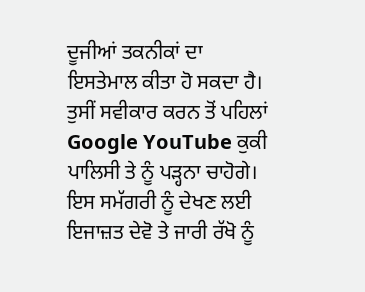ਦੂਜੀਆਂ ਤਕਨੀਕਾਂ ਦਾ ਇਸਤੇਮਾਲ ਕੀਤਾ ਹੋ ਸਕਦਾ ਹੈ। ਤੁਸੀਂ ਸਵੀਕਾਰ ਕਰਨ ਤੋਂ ਪਹਿਲਾਂ Google YouTube ਕੁਕੀ ਪਾਲਿਸੀ ਤੇ ਨੂੰ ਪੜ੍ਹਨਾ ਚਾਹੋਗੇ। ਇਸ ਸਮੱਗਰੀ ਨੂੰ ਦੇਖਣ ਲਈ ਇਜਾਜ਼ਤ ਦੇਵੋ ਤੇ ਜਾਰੀ ਰੱਖੋ ਨੂੰ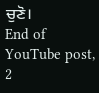ਚੁਣੋ।
End of YouTube post, 2